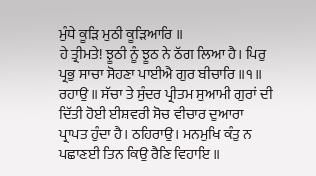ਮੁੰਧੇ ਕੂੜਿ ਮੁਠੀ ਕੂੜਿਆਰਿ ॥
ਹੇ ਤ੍ਰੀਮਤੇ! ਝੂਠੀ ਨੂੰ ਝੂਠ ਨੇ ਠੱਗ ਲਿਆ ਹੈ। ਪਿਰੁ ਪ੍ਰਭੁ ਸਾਚਾ ਸੋਹਣਾ ਪਾਈਐ ਗੁਰ ਬੀਚਾਰਿ ॥੧॥ ਰਹਾਉ ॥ ਸੱਚਾ ਤੇ ਸੁੰਦਰ ਪ੍ਰੀਤਮ ਸੁਆਮੀ ਗੁਰਾਂ ਦੀ ਦਿੱਤੀ ਹੋਈ ਈਸ਼ਵਰੀ ਸੋਚ ਵੀਚਾਰ ਦੁਆਰਾ ਪ੍ਰਾਪਤ ਹੁੰਦਾ ਹੈ। ਠਹਿਰਾਉ। ਮਨਮੁਖਿ ਕੰਤੁ ਨ ਪਛਾਣਈ ਤਿਨ ਕਿਉ ਰੈਣਿ ਵਿਹਾਇ ॥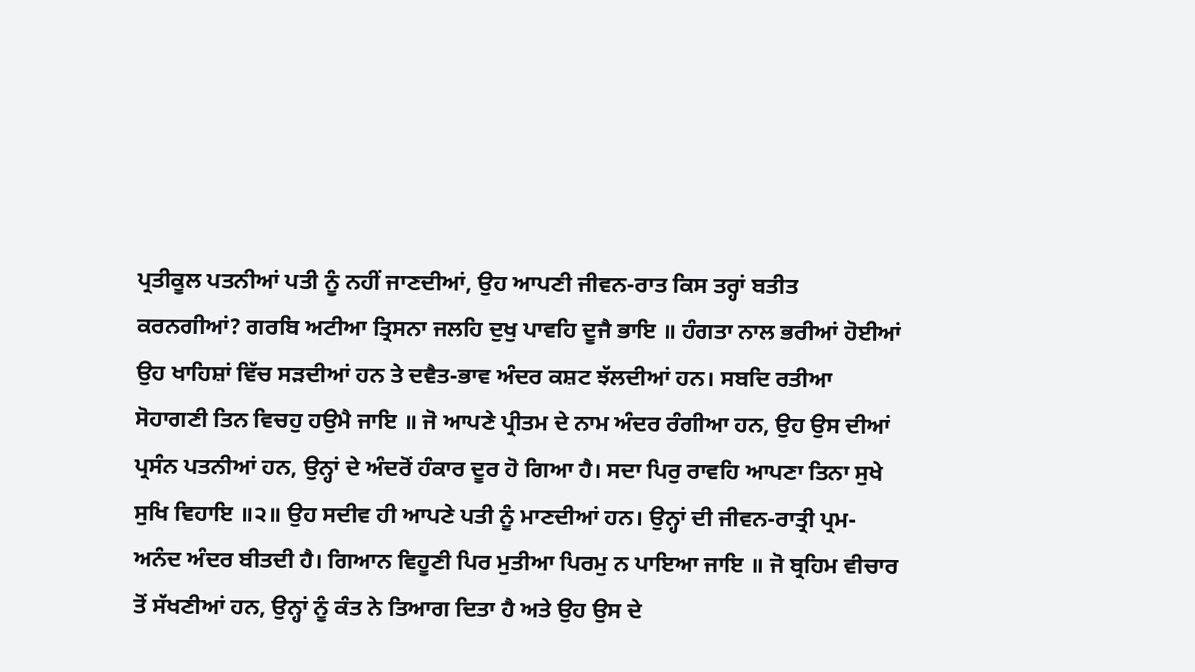ਪ੍ਰਤੀਕੂਲ ਪਤਨੀਆਂ ਪਤੀ ਨੂੰ ਨਹੀਂ ਜਾਣਦੀਆਂ, ਉਹ ਆਪਣੀ ਜੀਵਨ-ਰਾਤ ਕਿਸ ਤਰ੍ਹਾਂ ਬਤੀਤ ਕਰਨਗੀਆਂ? ਗਰਬਿ ਅਟੀਆ ਤ੍ਰਿਸਨਾ ਜਲਹਿ ਦੁਖੁ ਪਾਵਹਿ ਦੂਜੈ ਭਾਇ ॥ ਹੰਗਤਾ ਨਾਲ ਭਰੀਆਂ ਹੋਈਆਂ ਉਹ ਖਾਹਿਸ਼ਾਂ ਵਿੱਚ ਸੜਦੀਆਂ ਹਨ ਤੇ ਦਵੈਤ-ਭਾਵ ਅੰਦਰ ਕਸ਼ਟ ਝੱਲਦੀਆਂ ਹਨ। ਸਬਦਿ ਰਤੀਆ ਸੋਹਾਗਣੀ ਤਿਨ ਵਿਚਹੁ ਹਉਮੈ ਜਾਇ ॥ ਜੋ ਆਪਣੇ ਪ੍ਰੀਤਮ ਦੇ ਨਾਮ ਅੰਦਰ ਰੰਗੀਆ ਹਨ, ਉਹ ਉਸ ਦੀਆਂ ਪ੍ਰਸੰਨ ਪਤਨੀਆਂ ਹਨ, ਉਨ੍ਹਾਂ ਦੇ ਅੰਦਰੋਂ ਹੰਕਾਰ ਦੂਰ ਹੋ ਗਿਆ ਹੈ। ਸਦਾ ਪਿਰੁ ਰਾਵਹਿ ਆਪਣਾ ਤਿਨਾ ਸੁਖੇ ਸੁਖਿ ਵਿਹਾਇ ॥੨॥ ਉਹ ਸਦੀਵ ਹੀ ਆਪਣੇ ਪਤੀ ਨੂੰ ਮਾਣਦੀਆਂ ਹਨ। ਉਨ੍ਹਾਂ ਦੀ ਜੀਵਨ-ਰਾਤ੍ਰੀ ਪ੍ਰਮ-ਅਨੰਦ ਅੰਦਰ ਬੀਤਦੀ ਹੈ। ਗਿਆਨ ਵਿਹੂਣੀ ਪਿਰ ਮੁਤੀਆ ਪਿਰਮੁ ਨ ਪਾਇਆ ਜਾਇ ॥ ਜੋ ਬ੍ਰਹਿਮ ਵੀਚਾਰ ਤੋਂ ਸੱਖਣੀਆਂ ਹਨ, ਉਨ੍ਹਾਂ ਨੂੰ ਕੰਤ ਨੇ ਤਿਆਗ ਦਿਤਾ ਹੈ ਅਤੇ ਉਹ ਉਸ ਦੇ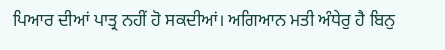ਪਿਆਰ ਦੀਆਂ ਪਾਤ੍ਰ ਨਹੀਂ ਹੋ ਸਕਦੀਆਂ। ਅਗਿਆਨ ਮਤੀ ਅੰਧੇਰੁ ਹੈ ਬਿਨੁ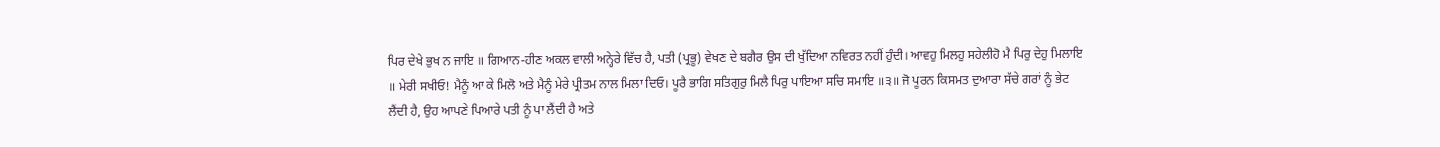ਪਿਰ ਦੇਖੇ ਭੁਖ ਨ ਜਾਇ ॥ ਗਿਆਨ-ਹੀਣ ਅਕਲ ਵਾਲੀ ਅਨ੍ਹੇਰੇ ਵਿੱਚ ਹੈ, ਪਤੀ (ਪ੍ਰਭੂ) ਵੇਖਣ ਦੇ ਬਗੈਰ ਉਸ ਦੀ ਖੁੱਦਿਆ ਨਵਿਰਤ ਨਹੀਂ ਹੁੰਦੀ। ਆਵਹੁ ਮਿਲਹੁ ਸਹੇਲੀਹੋ ਮੈ ਪਿਰੁ ਦੇਹੁ ਮਿਲਾਇ ॥ ਮੇਰੀ ਸਖੀਓ! ਮੈਨੂੰ ਆ ਕੇ ਮਿਲੋ ਅਤੇ ਮੈਨੂੰ ਮੇਰੇ ਪ੍ਰੀਤਮ ਨਾਲ ਮਿਲਾ ਦਿਓ। ਪੂਰੈ ਭਾਗਿ ਸਤਿਗੁਰੁ ਮਿਲੈ ਪਿਰੁ ਪਾਇਆ ਸਚਿ ਸਮਾਇ ॥੩॥ ਜੋ ਪੂਰਨ ਕਿਸਮਤ ਦੁਆਰਾ ਸੱਚੇ ਗਰਾਂ ਨੂੰ ਭੇਟ ਲੈਂਦੀ ਹੈ, ਉਹ ਆਪਣੇ ਪਿਆਰੇ ਪਤੀ ਨੂੰ ਪਾ ਲੈਂਦੀ ਹੈ ਅਤੇ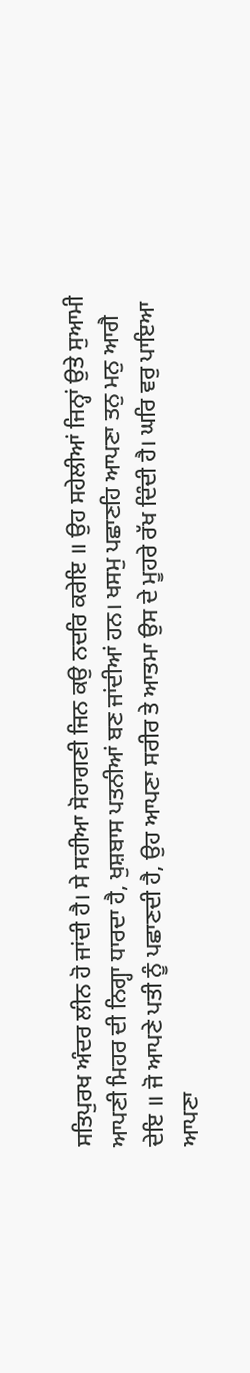ਸਤਿਪੁਰਖ ਅੰਦਰ ਲੀਨ ਹੋ ਜਾਂਦੀ ਹੈ। ਸੇ ਸਹੀਆ ਸੋਹਾਗਣੀ ਜਿਨ ਕਉ ਨਦਰਿ ਕਰੇਇ ॥ ਉਹ ਸਹੇਲੀਆਂ ਜਿਨ੍ਹਾਂ ਉਤੇ ਸੁਆਮੀ ਆਪਣੀ ਮਿਹਰ ਦੀ ਨਿਗ੍ਹਾ ਧਾਰਦਾ ਹੈ, ਖੁਸ਼ਬਾਸ ਪਤਨੀਆਂ ਬਣ ਜਾਂਦੀਆਂ ਹਨ। ਖਸਮੁ ਪਛਾਣਹਿ ਆਪਣਾ ਤਨੁ ਮਨੁ ਆਗੈ ਦੇਇ ॥ ਜੋ ਆਪਣੇ ਪਤੀ ਨੂੰ ਪਛਾਣਦੀ ਹੈ, ਉਹ ਆਪਣਾ ਸਰੀਰ ਤੇ ਆਤਮਾ ਉਸ ਦੇ ਮੂਹਰੇ ਰੱਖ ਦਿੰਦੀ ਹੈ। ਘਰਿ ਵਰੁ ਪਾਇਆ ਆਪਣਾ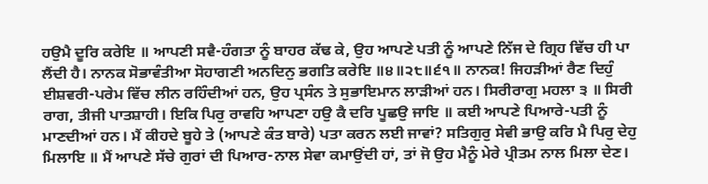ਹਉਮੈ ਦੂਰਿ ਕਰੇਇ ॥ ਆਪਣੀ ਸਵੈ-ਹੰਗਤਾ ਨੂੰ ਬਾਹਰ ਕੱਢ ਕੇ, ਉਹ ਆਪਣੇ ਪਤੀ ਨੂੰ ਆਪਣੇ ਨਿੱਜ ਦੇ ਗ੍ਰਿਹ ਵਿੱਚ ਹੀ ਪਾ ਲੈਂਦੀ ਹੈ। ਨਾਨਕ ਸੋਭਾਵੰਤੀਆ ਸੋਹਾਗਣੀ ਅਨਦਿਨੁ ਭਗਤਿ ਕਰੇਇ ॥੪॥੨੮॥੬੧॥ ਨਾਨਕ! ਜਿਹੜੀਆਂ ਰੈਣ ਦਿਹੁੰ ਈਸ਼ਵਰੀ-ਪਰੇਮ ਵਿੱਚ ਲੀਨ ਰਹਿੰਦੀਆਂ ਹਨ, ਉਹ ਪ੍ਰਸੰਨ ਤੇ ਸੁਭਾਇਮਾਨ ਲਾੜੀਆਂ ਹਨ। ਸਿਰੀਰਾਗੁ ਮਹਲਾ ੩ ॥ ਸਿਰੀ ਰਾਗ, ਤੀਜੀ ਪਾਤਸ਼ਾਹੀ। ਇਕਿ ਪਿਰੁ ਰਾਵਹਿ ਆਪਣਾ ਹਉ ਕੈ ਦਰਿ ਪੂਛਉ ਜਾਇ ॥ ਕਈ ਆਪਣੇ ਪਿਆਰੇ-ਪਤੀ ਨੂੰ ਮਾਣਦੀਆਂ ਹਨ। ਮੈਂ ਕੀਹਦੇ ਬੂਹੇ ਤੇ (ਆਪਣੇ ਕੰਤ ਬਾਰੇ) ਪਤਾ ਕਰਨ ਲਈ ਜਾਵਾਂ? ਸਤਿਗੁਰੁ ਸੇਵੀ ਭਾਉ ਕਰਿ ਮੈ ਪਿਰੁ ਦੇਹੁ ਮਿਲਾਇ ॥ ਮੈਂ ਆਪਣੇ ਸੱਚੇ ਗੁਰਾਂ ਦੀ ਪਿਆਰ-ਨਾਲ ਸੇਵਾ ਕਮਾਉਂਦੀ ਹਾਂ, ਤਾਂ ਜੋ ਉਹ ਮੈਨੂੰ ਮੇਰੇ ਪ੍ਰੀਤਮ ਨਾਲ ਮਿਲਾ ਦੇਣ।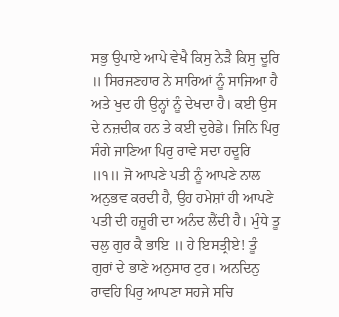ਸਭੁ ਉਪਾਏ ਆਪੇ ਵੇਖੈ ਕਿਸੁ ਨੇੜੈ ਕਿਸੁ ਦੂਰਿ ॥ ਸਿਰਜਣਹਾਰ ਨੇ ਸਾਰਿਆਂ ਨੂੰ ਸਾਜਿਆ ਹੈ ਅਤੇ ਖੁਦ ਹੀ ਉਨ੍ਹਾਂ ਨੂੰ ਦੇਖਦਾ ਹੈ। ਕਈ ਉਸ ਦੇ ਨਜ਼ਦੀਕ ਹਨ ਤੇ ਕਈ ਦੁਰੇਡੇ। ਜਿਨਿ ਪਿਰੁ ਸੰਗੇ ਜਾਣਿਆ ਪਿਰੁ ਰਾਵੇ ਸਦਾ ਹਦੂਰਿ ॥੧॥ ਜੋ ਆਪਣੇ ਪਤੀ ਨੂੰ ਆਪਣੇ ਨਾਲ ਅਨੁਭਵ ਕਰਦੀ ਹੈ, ਉਹ ਹਮੇਸ਼ਾਂ ਹੀ ਆਪਣੇ ਪਤੀ ਦੀ ਹਜ਼ੂਰੀ ਦਾ ਅਨੰਦ ਲੈਂਦੀ ਹੈ। ਮੁੰਧੇ ਤੂ ਚਲੁ ਗੁਰ ਕੈ ਭਾਇ ॥ ਹੇ ਇਸਤ੍ਰੀਏ! ਤੂੰ ਗੁਰਾਂ ਦੇ ਭਾਣੇ ਅਨੁਸਾਰ ਟੁਰ। ਅਨਦਿਨੁ ਰਾਵਹਿ ਪਿਰੁ ਆਪਣਾ ਸਹਜੇ ਸਚਿ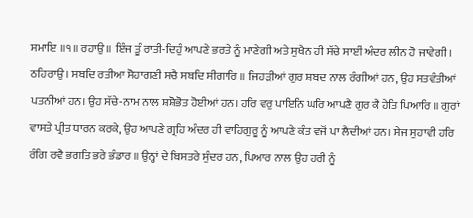ਸਮਾਇ ॥੧॥ ਰਹਾਉ ॥ ਇੰਜ ਤੂੰ ਰਾਤੀ-ਦਿਹੁੰ ਆਪਣੇ ਭਰਤੇ ਨੂੰ ਮਾਣੇਗੀ ਅਤੇ ਸੁਖੈਨ ਹੀ ਸੱਚੇ ਸਾਈਂ ਅੰਦਰ ਲੀਨ ਹੋ ਜਾਵੇਗੀ। ਠਹਿਰਾਉ। ਸਬਦਿ ਰਤੀਆ ਸੋਹਾਗਣੀ ਸਚੈ ਸਬਦਿ ਸੀਗਾਰਿ ॥ ਜਿਹੜੀਆਂ ਗੁਰ ਸ਼ਬਦ ਨਾਲ ਰੰਗੀਆਂ ਹਨ, ਉਹ ਸਤਵੰਤੀਆਂ ਪਤਨੀਆਂ ਹਨ। ਉਹ ਸੱਚੇ-ਨਾਮ ਨਾਲ ਸ਼ਸ਼ੋਭੋਤ ਹੋਈਆਂ ਹਨ। ਹਰਿ ਵਰੁ ਪਾਇਨਿ ਘਰਿ ਆਪਣੈ ਗੁਰ ਕੈ ਹੇਤਿ ਪਿਆਰਿ ॥ ਗੁਰਾਂ ਵਾਸਤੇ ਪ੍ਰੀਤ ਧਾਰਨ ਕਰਕੇ, ਉਹ ਆਪਣੇ ਗ੍ਰਹਿ ਅੰਦਰ ਹੀ ਵਾਹਿਗੁਰੂ ਨੂੰ ਆਪਣੇ ਕੰਤ ਵਜੋਂ ਪਾ ਲੈਦੀਆਂ ਹਨ। ਸੇਜ ਸੁਹਾਵੀ ਹਰਿ ਰੰਗਿ ਰਵੈ ਭਗਤਿ ਭਰੇ ਭੰਡਾਰ ॥ ਉਨ੍ਹਾਂ ਦੇ ਬਿਸਤਰੇ ਸੁੰਦਰ ਹਨ, ਪਿਆਰ ਨਾਲ ਉਹ ਹਰੀ ਨੂੰ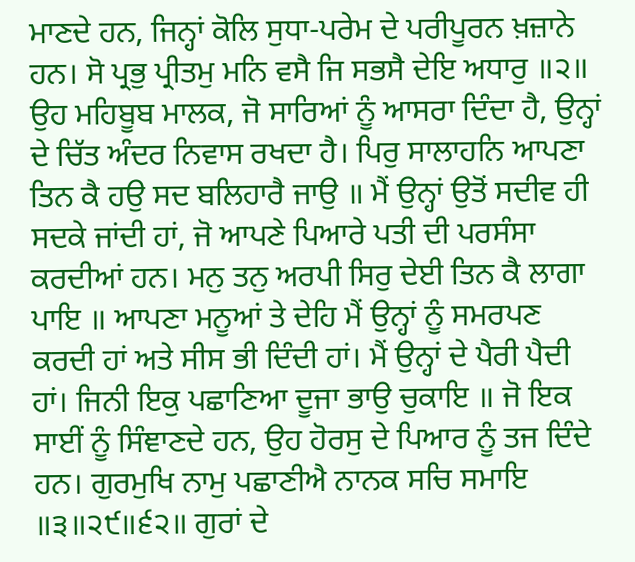ਮਾਣਦੇ ਹਨ, ਜਿਨ੍ਹਾਂ ਕੋਲਿ ਸੁਧਾ-ਪਰੇਮ ਦੇ ਪਰੀਪੂਰਨ ਖ਼ਜ਼ਾਨੇ ਹਨ। ਸੋ ਪ੍ਰਭੁ ਪ੍ਰੀਤਮੁ ਮਨਿ ਵਸੈ ਜਿ ਸਭਸੈ ਦੇਇ ਅਧਾਰੁ ॥੨॥ ਉਹ ਮਹਿਬੂਬ ਮਾਲਕ, ਜੋ ਸਾਰਿਆਂ ਨੂੰ ਆਸਰਾ ਦਿੰਦਾ ਹੈ, ਉਨ੍ਹਾਂ ਦੇ ਚਿੱਤ ਅੰਦਰ ਨਿਵਾਸ ਰਖਦਾ ਹੈ। ਪਿਰੁ ਸਾਲਾਹਨਿ ਆਪਣਾ ਤਿਨ ਕੈ ਹਉ ਸਦ ਬਲਿਹਾਰੈ ਜਾਉ ॥ ਮੈਂ ਉਨ੍ਹਾਂ ਉਤੋਂ ਸਦੀਵ ਹੀ ਸਦਕੇ ਜਾਂਦੀ ਹਾਂ, ਜੋ ਆਪਣੇ ਪਿਆਰੇ ਪਤੀ ਦੀ ਪਰਸੰਸਾ ਕਰਦੀਆਂ ਹਨ। ਮਨੁ ਤਨੁ ਅਰਪੀ ਸਿਰੁ ਦੇਈ ਤਿਨ ਕੈ ਲਾਗਾ ਪਾਇ ॥ ਆਪਣਾ ਮਨੂਆਂ ਤੇ ਦੇਹਿ ਮੈਂ ਉਨ੍ਹਾਂ ਨੂੰ ਸਮਰਪਣ ਕਰਦੀ ਹਾਂ ਅਤੇ ਸੀਸ ਭੀ ਦਿੰਦੀ ਹਾਂ। ਮੈਂ ਉਨ੍ਹਾਂ ਦੇ ਪੈਰੀ ਪੈਦੀ ਹਾਂ। ਜਿਨੀ ਇਕੁ ਪਛਾਣਿਆ ਦੂਜਾ ਭਾਉ ਚੁਕਾਇ ॥ ਜੋ ਇਕ ਸਾਈਂ ਨੂੰ ਸਿੰਞਾਣਦੇ ਹਨ, ਉਹ ਹੋਰਸੁ ਦੇ ਪਿਆਰ ਨੂੰ ਤਜ ਦਿੰਦੇ ਹਨ। ਗੁਰਮੁਖਿ ਨਾਮੁ ਪਛਾਣੀਐ ਨਾਨਕ ਸਚਿ ਸਮਾਇ ॥੩॥੨੯॥੬੨॥ ਗੁਰਾਂ ਦੇ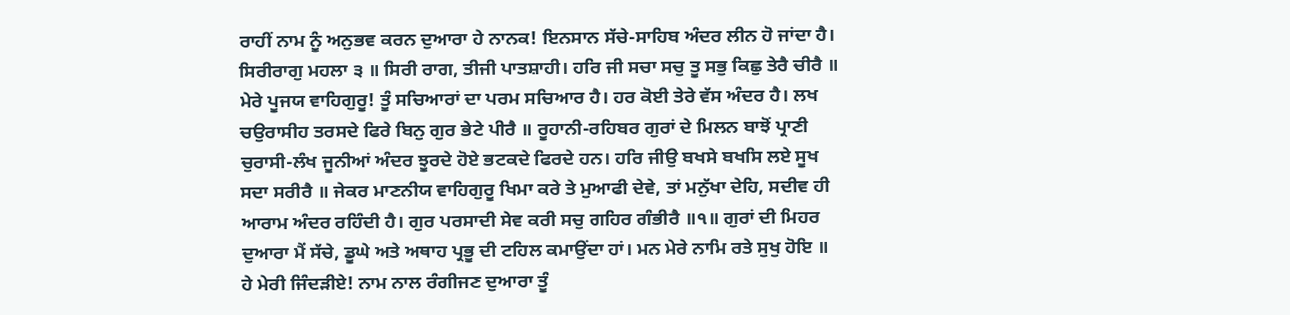ਰਾਹੀਂ ਨਾਮ ਨੂੰ ਅਨੁਭਵ ਕਰਨ ਦੁਆਰਾ ਹੇ ਨਾਨਕ! ਇਨਸਾਨ ਸੱਚੇ-ਸਾਹਿਬ ਅੰਦਰ ਲੀਨ ਹੋ ਜਾਂਦਾ ਹੈ। ਸਿਰੀਰਾਗੁ ਮਹਲਾ ੩ ॥ ਸਿਰੀ ਰਾਗ, ਤੀਜੀ ਪਾਤਸ਼ਾਹੀ। ਹਰਿ ਜੀ ਸਚਾ ਸਚੁ ਤੂ ਸਭੁ ਕਿਛੁ ਤੇਰੈ ਚੀਰੈ ॥ ਮੇਰੇ ਪੂਜਯ ਵਾਹਿਗੁਰੂ! ਤੂੰ ਸਚਿਆਰਾਂ ਦਾ ਪਰਮ ਸਚਿਆਰ ਹੈ। ਹਰ ਕੋਈ ਤੇਰੇ ਵੱਸ ਅੰਦਰ ਹੈ। ਲਖ ਚਉਰਾਸੀਹ ਤਰਸਦੇ ਫਿਰੇ ਬਿਨੁ ਗੁਰ ਭੇਟੇ ਪੀਰੈ ॥ ਰੂਹਾਨੀ-ਰਹਿਬਰ ਗੁਰਾਂ ਦੇ ਮਿਲਨ ਬਾਝੋਂ ਪ੍ਰਾਣੀ ਚੁਰਾਸੀ-ਲੰਖ ਜੂਨੀਆਂ ਅੰਦਰ ਝੂਰਦੇ ਹੋਏ ਭਟਕਦੇ ਫਿਰਦੇ ਹਨ। ਹਰਿ ਜੀਉ ਬਖਸੇ ਬਖਸਿ ਲਏ ਸੂਖ ਸਦਾ ਸਰੀਰੈ ॥ ਜੇਕਰ ਮਾਣਨੀਯ ਵਾਹਿਗੁਰੂ ਖਿਮਾ ਕਰੇ ਤੇ ਮੁਆਫੀ ਦੇਵੇ, ਤਾਂ ਮਨੁੱਖਾ ਦੇਹਿ, ਸਦੀਵ ਹੀ ਆਰਾਮ ਅੰਦਰ ਰਹਿੰਦੀ ਹੈ। ਗੁਰ ਪਰਸਾਦੀ ਸੇਵ ਕਰੀ ਸਚੁ ਗਹਿਰ ਗੰਭੀਰੈ ॥੧॥ ਗੁਰਾਂ ਦੀ ਮਿਹਰ ਦੁਆਰਾ ਮੈਂ ਸੱਚੇ, ਡੂਘੇ ਅਤੇ ਅਥਾਹ ਪ੍ਰਭੂ ਦੀ ਟਹਿਲ ਕਮਾਉਂਦਾ ਹਾਂ। ਮਨ ਮੇਰੇ ਨਾਮਿ ਰਤੇ ਸੁਖੁ ਹੋਇ ॥ ਹੇ ਮੇਰੀ ਜਿੰਦੜੀਏ! ਨਾਮ ਨਾਲ ਰੰਗੀਜਣ ਦੁਆਰਾ ਤੂੰ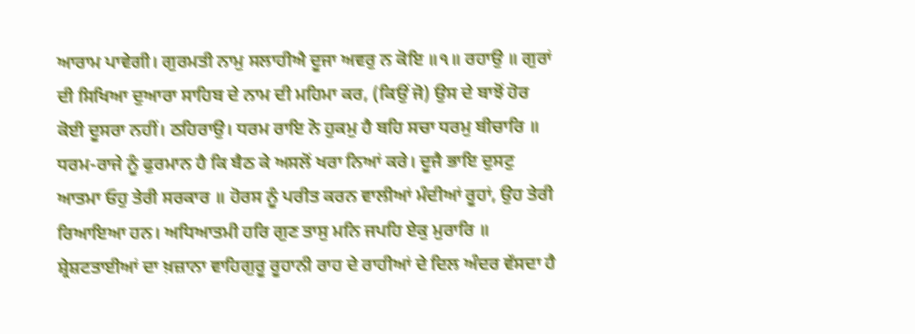ਆਰਾਮ ਪਾਵੇਗੀ। ਗੁਰਮਤੀ ਨਾਮੁ ਸਲਾਹੀਐ ਦੂਜਾ ਅਵਰੁ ਨ ਕੋਇ ॥੧॥ ਰਹਾਉ ॥ ਗੁਰਾਂ ਦੀ ਸਿਖਿਆ ਦੁਆਰਾ ਸਾਹਿਬ ਦੇ ਨਾਮ ਦੀ ਮਹਿਮਾ ਕਰ, (ਕਿਉਂ ਜੋ) ਉਸ ਦੇ ਬਾਝੋਂ ਹੋਰ ਕੋਈ ਦੂਸਰਾ ਨਹੀਂ। ਠਹਿਰਾਉ। ਧਰਮ ਰਾਇ ਨੋ ਹੁਕਮੁ ਹੈ ਬਹਿ ਸਚਾ ਧਰਮੁ ਬੀਚਾਰਿ ॥ ਧਰਮ-ਰਾਜੇ ਨੂੰ ਫੁਰਮਾਨ ਹੈ ਕਿ ਬੈਠ ਕੇ ਅਸਲੋਂ ਖਰਾ ਨਿਆਂ ਕਰੇ। ਦੂਜੈ ਭਾਇ ਦੁਸਟੁ ਆਤਮਾ ਓਹੁ ਤੇਰੀ ਸਰਕਾਰ ॥ ਹੋਰਸ ਨੂੰ ਪਰੀਤ ਕਰਨ ਵਾਲੀਆਂ ਮੰਦੀਆਂ ਰੂਹਾਂ, ਉਹ ਤੇਰੀ ਰਿਆਇਆ ਹਨ। ਅਧਿਆਤਮੀ ਹਰਿ ਗੁਣ ਤਾਸੁ ਮਨਿ ਜਪਹਿ ਏਕੁ ਮੁਰਾਰਿ ॥ ਸ਼੍ਰੇਸ਼ਟਤਾਈਆਂ ਦਾ ਖ਼ਜ਼ਾਨਾ ਵਾਹਿਗੁਰੂ ਰੂਹਾਨੀ ਰਾਹ ਦੇ ਰਾਹੀਆਂ ਦੇ ਦਿਲ ਅੰਦਰ ਵੱਸਦਾ ਹੈ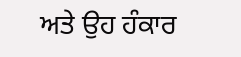ਅਤੇ ਉਹ ਹੰਕਾਰ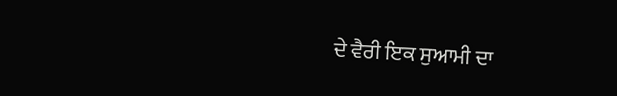ਦੇ ਵੈਰੀ ਇਕ ਸੁਆਮੀ ਦਾ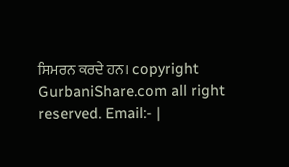ਸਿਮਰਨ ਕਰਦੇ ਹਨ। copyright GurbaniShare.com all right reserved. Email:- |